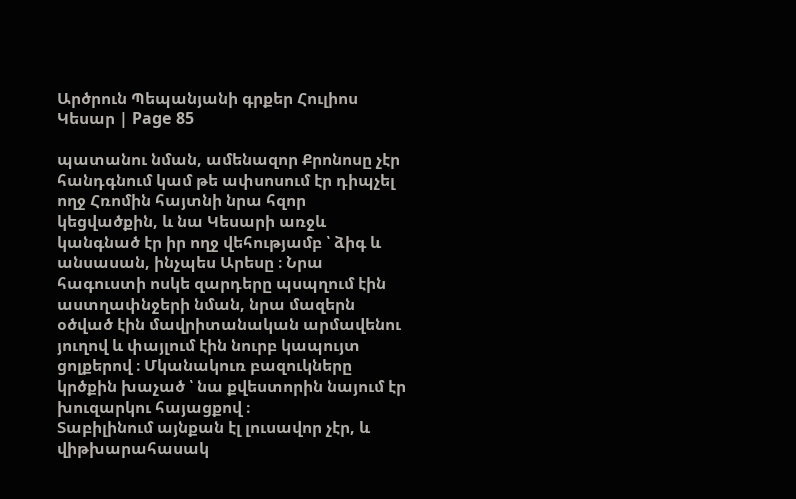Արծրուն Պեպանյանի գրքեր Հուլիոս Կեսար | Page 85

պատանու նման, ամենազոր Քրոնոսը չէր հանդգնում կամ թե ափսոսում էր դիպչել ողջ Հռոմին հայտնի նրա հզոր կեցվածքին, և նա Կեսարի առջև կանգնած էր իր ողջ վեհությամբ ՝ ձիգ և անսասան, ինչպես Արեսը ։ Նրա հագուստի ոսկե զարդերը պսպղում էին աստղափնջերի նման, նրա մազերն օծված էին մավրիտանական արմավենու յուղով և փայլում էին նուրբ կապույտ ցոլքերով ։ Մկանակուռ բազուկները կրծքին խաչած ՝ նա քվեստորին նայում էր խուզարկու հայացքով ։
Տաբիլինում այնքան էլ լուսավոր չէր, և վիթխարահասակ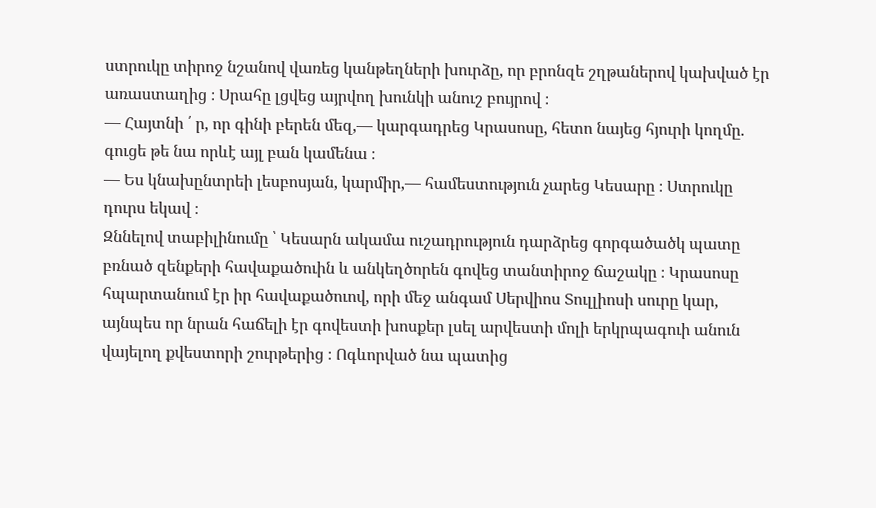ստրուկը տիրոջ նշանով վառեց կանթեղների խուրձը, որ բրոնզե շղթաներով կախված էր առաստաղից ։ Սրահը լցվեց այրվող խունկի անուշ բույրով ։
— Հայտնի ՛ ր, որ գինի բերեն մեզ,— կարգադրեց Կրասոսը, հետո նայեց հյուրի կողմը. գուցե թե նա որևէ այլ բան կամենա ։
— Ես կնախընտրեի լեսբոսյան, կարմիր,— համեստություն չարեց Կեսարը ։ Ստրուկը դուրս եկավ ։
Զննելով տաբիլինումը ՝ Կեսարն ակամա ուշադրություն դարձրեց գորգածածկ պատը բռնած զենքերի հավաքածուին և անկեղծորեն գովեց տանտիրոջ ճաշակը ։ Կրասոսը հպարտանում էր իր հավաքածուով, որի մեջ անգամ Սերվիոս Տուլլիոսի սուրը կար, այնպես որ նրան հաճելի էր գովեստի խոսքեր լսել արվեստի մոլի երկրպագուի անուն վայելող քվեստորի շուրթերից ։ Ոգևորված նա պատից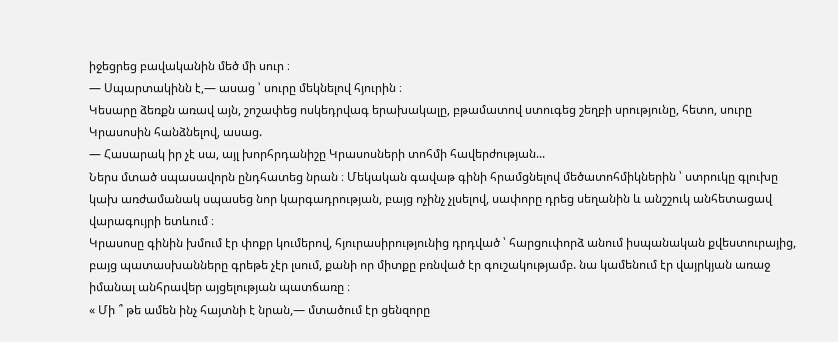իջեցրեց բավականին մեծ մի սուր ։
— Սպարտակինն է,— ասաց ՝ սուրը մեկնելով հյուրին ։
Կեսարը ձեռքն առավ այն, շոշափեց ոսկեդրվագ երախակալը, բթամատով ստուգեց շեղբի սրությունը, հետո, սուրը Կրասոսին հանձնելով, ասաց.
— Հասարակ իր չէ սա, այլ խորհրդանիշը Կրասոսների տոհմի հավերժության...
Ներս մտած սպասավորն ընդհատեց նրան ։ Մեկական գավաթ գինի հրամցնելով մեծատոհմիկներին ՝ ստրուկը գլուխը կախ առժամանակ սպասեց նոր կարգադրության, բայց ոչինչ չլսելով, սափորը դրեց սեղանին և անշշուկ անհետացավ վարագույրի ետևում ։
Կրասոսը գինին խմում էր փոքր կումերով, հյուրասիրությունից դրդված ՝ հարցուփորձ անում իսպանական քվեստուրայից, բայց պատասխանները գրեթե չէր լսում, քանի որ միտքը բռնված էր գուշակությամբ. նա կամենում էր վայրկյան առաջ իմանալ անհրավեր այցելության պատճառը ։
« Մի ՞ թե ամեն ինչ հայտնի է նրան,— մտածում էր ցենզորը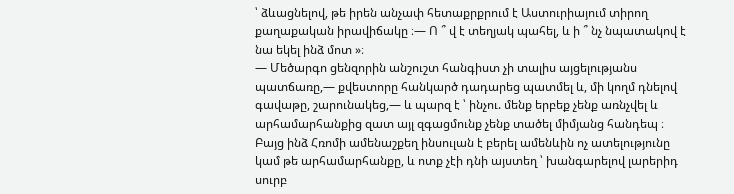՝ ձևացնելով, թե իրեն անչափ հետաքրքրում է Աստուրիայում տիրող քաղաքական իրավիճակը ։— Ո ՞ վ է տեղյակ պահել, և ի ՞ նչ նպատակով է նա եկել ինձ մոտ »։
— Մեծարգո ցենզորին անշուշտ հանգիստ չի տալիս այցելությանս պատճառը,— քվեստորը հանկարծ դադարեց պատմել և, մի կողմ դնելով գավաթը, շարունակեց,— և պարզ է ՝ ինչու. մենք երբեք չենք առնչվել և արհամարհանքից զատ այլ զգացմունք չենք տածել միմյանց հանդեպ ։ Բայց ինձ Հռոմի ամենաշքեղ ինսուլան է բերել ամենևին ոչ ատելությունը կամ թե արհամարհանքը, և ոտք չէի դնի այստեղ ՝ խանգարելով լարերիդ սուրբ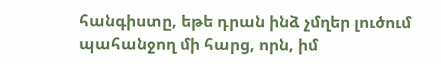հանգիստը, եթե դրան ինձ չմղեր լուծում պահանջող մի հարց, որն, իմ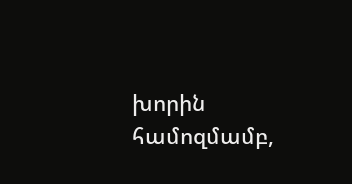խորին համոզմամբ,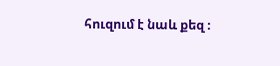հուզում է նաև քեզ ։